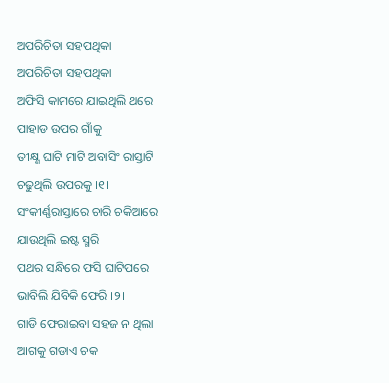ଅପରିଚିତା ସହପଥିକା
ଅପରିଚିତା ସହପଥିକା
ଅଫିସି କାମରେ ଯାଇଥିଲି ଥରେ
ପାହାଡ ଉପର ଗାଁକୁ
ତୀକ୍ଷ୍ଣ ଘାଟି ମାଟି ଅବାସିଂ ରାସ୍ତାଟି
ଚଢୁଥିଲି ଉପରକୁ ।୧।
ସଂକୀର୍ଣ୍ଣରାସ୍ତାରେ ଚାରି ଚକିଆରେ
ଯାଉଥିଲି ଇଷ୍ଟ ସ୍ମରି
ପଥର ସନ୍ଧିରେ ଫସି ଘାଟିପରେ
ଭାବିଲି ଯିବିକି ଫେରି ।୨।
ଗାଡି ଫେରାଇବା ସହଜ ନ ଥିଲା
ଆଗକୁ ଗଡାଏ ଚକ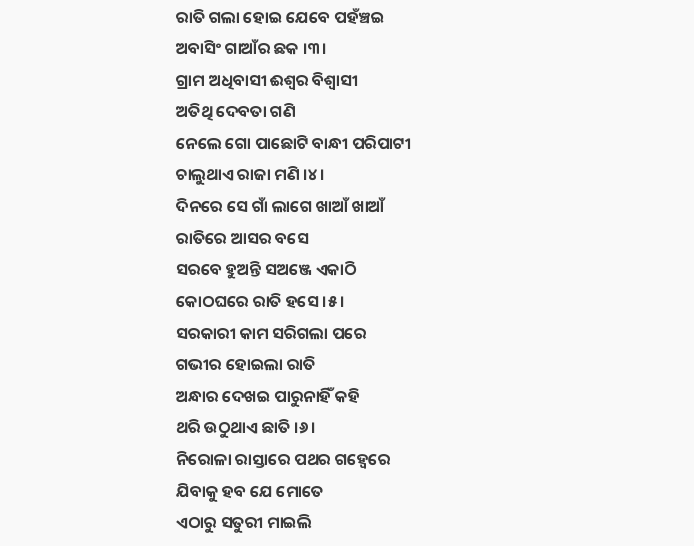ରାତି ଗଲା ହୋଇ ଯେବେ ପହଁଞ୍ଚଇ
ଅବାସିଂ ଗାଆଁର ଛକ ।୩।
ଗ୍ରାମ ଅଧିବାସୀ ଈଶ୍ବର ବିଶ୍ବାସୀ
ଅତିଥି ଦେବତା ଗଣି
ନେଲେ ଗୋ ପାଛୋଟି ବାନ୍ଧୀ ପରିପାଟୀ
ଚାଲୁଥାଏ ରାଜା ମଣି ।୪।
ଦିନରେ ସେ ଗାଁ ଲାଗେ ଖାଆଁ ଖାଆଁ
ରାତିରେ ଆସର ବସେ
ସରବେ ହୁଅନ୍ତି ସଅଞ୍ଜେ ଏକାଠି
କୋଠଘରେ ରାତି ହସେ ।୫।
ସରକାରୀ କାମ ସରିଗଲା ପରେ
ଗଭୀର ହୋଇଲା ରାତି
ଅନ୍ଧାର ଦେଖଇ ପାରୁନାହିଁ କହି
ଥରି ଉଠୁଥାଏ ଛାତି ।୬।
ନିରୋଳା ରାସ୍ତାରେ ପଥର ଗହ୍ବେରେ
ଯିବାକୁ ହବ ଯେ ମୋତେ
ଏଠାରୁ ସତୁରୀ ମାଇଲି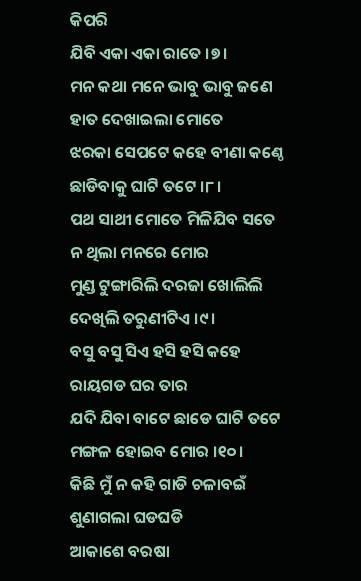କିପରି
ଯିବି ଏକା ଏକା ରାତେ ।୭।
ମନ କଥା ମନେ ଭାବୁ ଭାବୁ ଜଣେ
ହାତ ଦେଖାଇଲା ମୋତେ
ଝରକା ସେପଟେ କହେ ବୀଣା କଣ୍ଠେ
ଛାଡିବାକୁ ଘାଟି ତଟେ ।୮।
ପଥ ସାଥୀ ମୋତେ ମିଳିଯିବ ସତେ
ନ ଥିଲା ମନରେ ମୋର
ମୁଣ୍ଡ ଟୁଙ୍ଗାରିଲି ଦରଜା ଖୋଲିଲି
ଦେଖିଲି ତରୁଣୀଟିଏ ।୯।
ବସୁ ବସୁ ସିଏ ହସି ହସି କହେ
ରାୟଗଡ ଘର ତାର
ଯଦି ଯିବା ବାଟେ ଛାଡେ ଘାଟି ତଟେ
ମଙ୍ଗଳ ହୋଇବ ମୋର ।୧୦।
କିଛି ମୁଁ ନ କହି ଗାଡି ଚଳାବଇଁ
ଶୁଣାଗଲା ଘଡଘଡି
ଆକାଶେ ବରଷା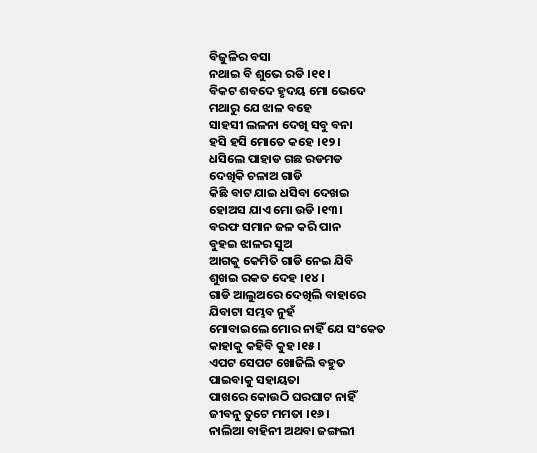ବିଜୁଳିର ବସା
ନଥାଇ ବି ଶୁଭେ ରଡି ।୧୧।
ବିକଟ ଶବଦେ ହୃଦୟ ମୋ ଭେଦେ
ମଥାରୁ ଯେ ଝାଳ ବହେ
ସାହସୀ ଲଳନା ଦେଖି ସବୁ ବନା
ହସି ହସି ମୋତେ କହେ ।୧୨।
ଧସିଲେ ପାହାଡ ଗଛ ରଡମଡ
ଦେଖିକି ଚଳାଅ ଗାଡି
କିଛି ବାଟ ଯାଇ ଧସିବା ଦେଖଇ
ହୋଅସ ଯାଏ ମୋ ଉଡି ।୧୩।
ବରଫ ସମାନ ଜଳ କରି ପାନ
ବୁହଇ ଝାଳର ସୁଅ
ଆଗକୁ କେମିତି ଗାଡି ନେଇ ଯିବି
ଶୁଖଇ ରକତ ଦେହ ।୧୪।
ଗାଡି ଆଲୁଅରେ ଦେଖିଲି ବାହାରେ
ଯିବାଟା ସମ୍ଭବ ନୁହଁ
ମୋବାଇଲେ ମୋର ନାହିଁ ଯେ ସଂକେତ
କାହାକୁ କହିବି କୁହ ।୧୫।
ଏପଟ ସେପଟ ଖୋଜିଲି ବହୁତ
ପାଇବାକୁ ସହାୟତା
ପାଖରେ କୋଉଠି ଘରଘାଟ ନାହିଁ
ଜୀବନୁ ତୁଟେ ମମତା ।୧୬।
ନାଲିଆ ବାହିନୀ ଅଥବା ଜଙ୍ଗଲୀ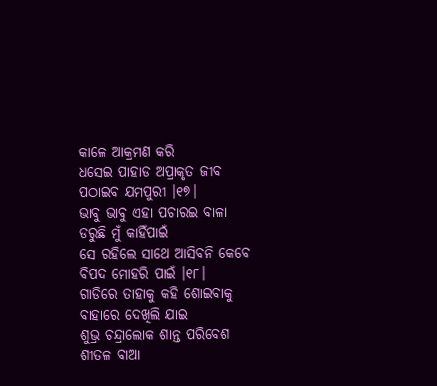କାଳେ ଆକ୍ରମଣ କରି
ଧସେଇ ପାହାଡ ଅପ୍ରାକୃତ ଜୀବ
ପଠାଇବ ଯମପୁରୀ ।୧୭।
ଭାବୁ ଭାବୁ ଏହା ପଚାରଇ ବାଳା
ଡରୁଛି ମୁଁ କାହିଁପାଇଁ
ସେ ରହିଲେ ସାଥେ ଆସିବନି କେବେ
ବିପଦ ମୋହରି ପାଇଁ ।୧୮।
ଗାଡିରେ ତାହାକୁ କହି ଶୋଇବାକୁ
ବାହାରେ ଦେଖିଲି ଯାଇ
ଶୁଭ୍ର ଚନ୍ଦ୍ରାଲୋକ ଶାନ୍ତ ପରିବେଶ
ଶୀତଳ ବାଆ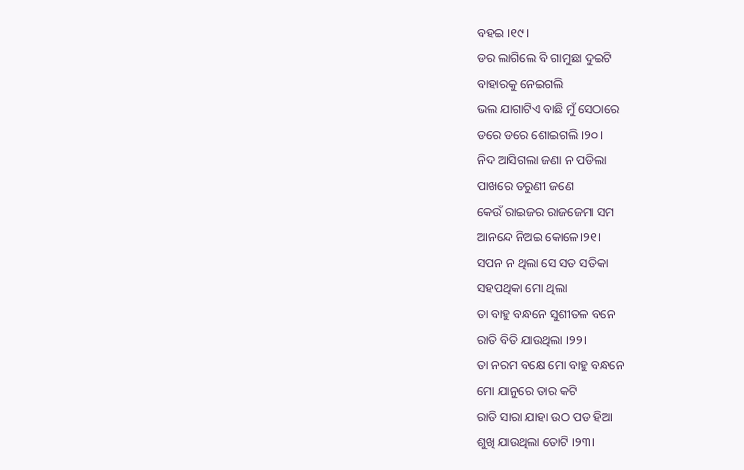ବହଇ ।୧୯।
ଡର ଲାଗିଲେ ବି ଗାମୁଛା ଦୁଇଟି
ବାହାରକୁ ନେଇଗଲି
ଭଲ ଯାଗାଟିଏ ବାଛି ମୁଁ ସେଠାରେ
ଡରେ ଡରେ ଶୋଇଗଲି ।୨୦।
ନିଦ ଆସିଗଲା ଜଣା ନ ପଡିଲା
ପାଖରେ ତରୁଣୀ ଜଣେ
କେଉଁ ରାଇଜର ରାଜଜେମା ସମ
ଆନନ୍ଦେ ନିଅଇ କୋଳେ।୨୧।
ସପନ ନ ଥିଲା ସେ ସତ ସତିକା
ସହପଥିକା ମୋ ଥିଲା
ତା ବାହୁ ବନ୍ଧନେ ସୁଶୀତଳ ବନେ
ରାତି ବିତି ଯାଉଥିଲା ।୨୨।
ତା ନରମ ବକ୍ଷେ ମୋ ବାହୁ ବନ୍ଧନେ
ମୋ ଯାନୁରେ ତାର କଟି
ରାତି ସାରା ଯାହା ଉଠ ପଡ ହିଆ
ଶୁଖି ଯାଉଥିଲା ତୋଟି ।୨୩।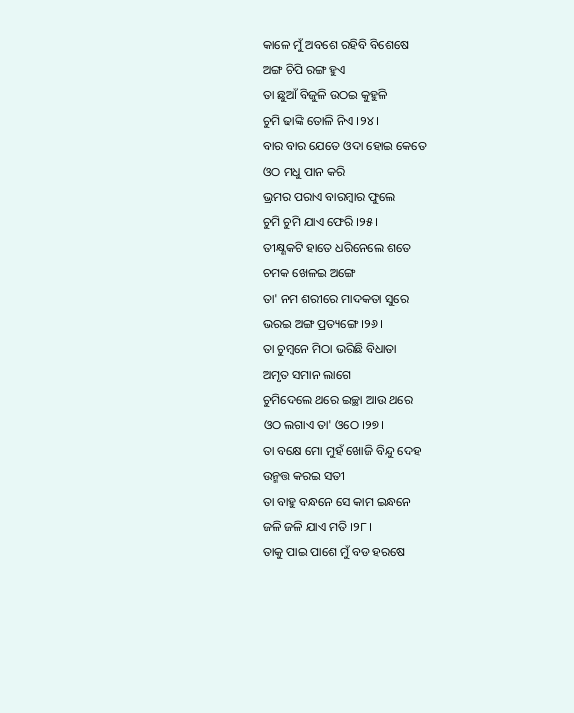କାଳେ ମୁଁ ଅବଶେ ରହିବି ବିଶେଷେ
ଅଙ୍ଗ ଚିପି ରଙ୍ଗ ହୁଏ
ତା ଛୁଆଁ ବିଜୁଳି ଉଠଇ କୁହୁଳି
ଚୁମି ଢାଙ୍କି ତୋଳି ନିଏ ।୨୪।
ବାର ବାର ଯେତେ ଓଦା ହୋଇ କେତେ
ଓଠ ମଧୁ ପାନ କରି
ଭ୍ରମର ପରାଏ ବାରମ୍ବାର ଫୁଲେ
ଚୁମି ଚୁମି ଯାଏ ଫେରି ।୨୫।
ତୀକ୍ଷ୍ଣକଟି ହାତେ ଧରିନେଲେ ଶତେ
ଚମକ ଖେଳଇ ଅଙ୍ଗେ
ତା' ନମ ଶରୀରେ ମାଦକତା ସୁରେ
ଭରଇ ଅଙ୍ଗ ପ୍ରତ୍ୟଙ୍ଗେ ।୨୬।
ତା ଚୁମ୍ବନେ ମିଠା ଭରିଛି ବିଧାତା
ଅମୃତ ସମାନ ଲାଗେ
ଚୁମିଦେଲେ ଥରେ ଇଚ୍ଛା ଆଉ ଥରେ
ଓଠ ଲଗାଏ ତା' ଓଠେ ।୨୭।
ତା ବକ୍ଷେ ମୋ ମୁହଁ ଖୋଜି ବିନ୍ଦୁ ଦେହ
ଉନ୍ମତ୍ତ କରଇ ସତୀ
ତା ବାହୁ ବନ୍ଧନେ ସେ କାମ ଇନ୍ଧନେ
ଜଳି ଜଳି ଯାଏ ମତି ।୨୮।
ତାକୁ ପାଇ ପାଶେ ମୁଁ ବଡ ହରଷେ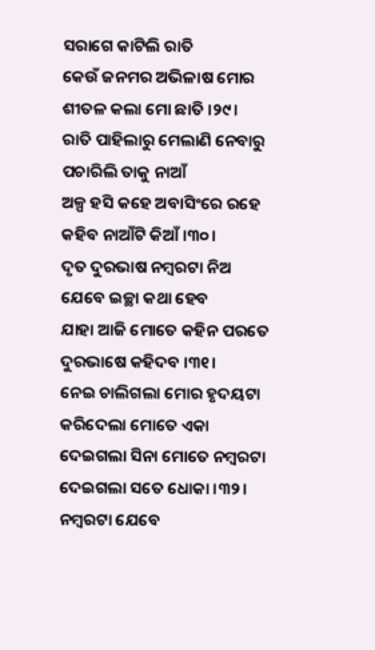ସରାଗେ କାଟିଲି ରାତି
କେଉଁ ଜନମର ଅଭିଳାଷ ମୋର
ଶୀତଳ କଲା ମୋ ଛାତି ।୨୯।
ରାତି ପାହିଲାରୁ ମେଲାଣି ନେବାରୁ
ପଚାରିଲି ତାକୁ ନାଆଁ
ଅଳ୍ପ ହସି କହେ ଅବାସିଂରେ ରହେ
କହିବ ନାଆଁଟି କିଆଁ ।୩୦।
ଦୃତ ଦୁରଭାଷ ନମ୍ବରଟା ନିଅ
ଯେବେ ଇଚ୍ଛା କଥା ହେବ
ଯାହା ଆଜି ମୋତେ କହିନ ପରତେ
ଦୁରଭାଷେ କହିଦବ ।୩୧।
ନେଇ ଚାଲିଗଲା ମୋର ହୃଦୟଟା
କରିଦେଲା ମୋତେ ଏକା
ଦେଇଗଲା ସିନା ମୋତେ ନମ୍ବରଟା
ଦେଇଗଲା ସତେ ଧୋକା ।୩୨।
ନମ୍ବରଟା ଯେବେ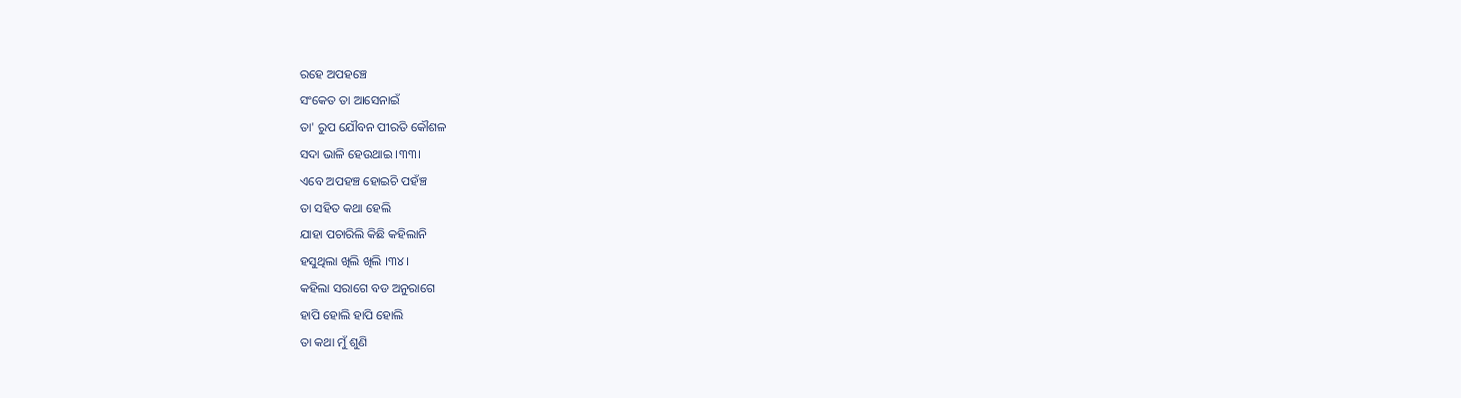ରହେ ଅପହଞ୍ଚେ
ସଂକେତ ତା ଆସେନାଇଁ
ତା' ରୁପ ଯୌବନ ପୀରତି କୌଶଳ
ସଦା ଭାଳି ହେଉଥାଇ ।୩୩।
ଏବେ ଅପହଞ୍ଚ ହୋଇଚି ପହଁଞ୍ଚ
ତା ସହିତ କଥା ହେଲି
ଯାହା ପଚାରିଲି କିଛି କହିଲାନି
ହସୁଥିଲା ଖିଲି ଖିଲି ।୩୪।
କହିଲା ସରାଗେ ବଡ ଅନୁରାଗେ
ହାପି ହୋଲି ହାପି ହୋଲି
ତା କଥା ମୁଁ ଶୁଣି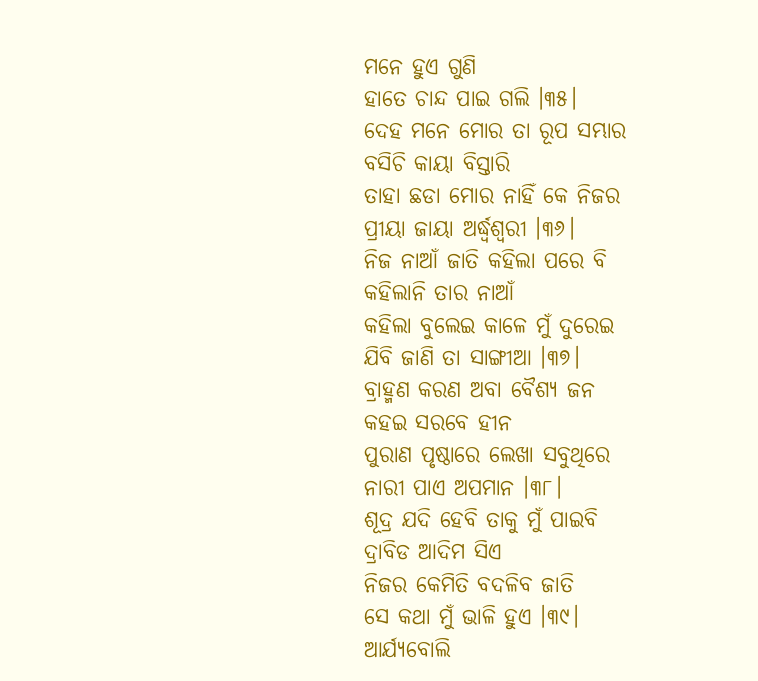ମନେ ହୁଏ ଗୁଣି
ହାତେ ଚାନ୍ଦ ପାଇ ଗଲି ।୩୫।
ଦେହ ମନେ ମୋର ତା ରୂପ ସମ୍ଭାର
ବସିଚି କାୟା ବିସ୍ତାରି
ତାହା ଛଡା ମୋର ନାହିଁ କେ ନିଜର
ପ୍ରୀୟା ଜାୟା ଅର୍ଦ୍ଧ୍ୱଶ୍ଵରୀ ।୩୬।
ନିଜ ନାଆଁ ଜାତି କହିଲା ପରେ ବି
କହିଲାନି ତାର ନାଆଁ
କହିଲା ବୁଲେଇ କାଳେ ମୁଁ ଦୁରେଇ
ଯିବି ଜାଣି ତା ସାଙ୍ଗୀଆ ।୩୭।
ବ୍ରାହ୍ମଣ କରଣ ଅବା ବୈଶ୍ୟ ଜନ
କହଇ ସରବେ ହୀନ
ପୁରାଣ ପୃଷ୍ଠାରେ ଲେଖା ସବୁଥିରେ
ନାରୀ ପାଏ ଅପମାନ ।୩୮।
ଶୂଦ୍ର ଯଦି ହେବି ତାକୁ ମୁଁ ପାଇବି
ଦ୍ରାବିଡ ଆଦିମ ସିଏ
ନିଜର କେମିତି ବଦଳିବ ଜାତି
ସେ କଥା ମୁଁ ଭାଳି ହୁଏ ।୩୯।
ଆର୍ଯ୍ୟବୋଲି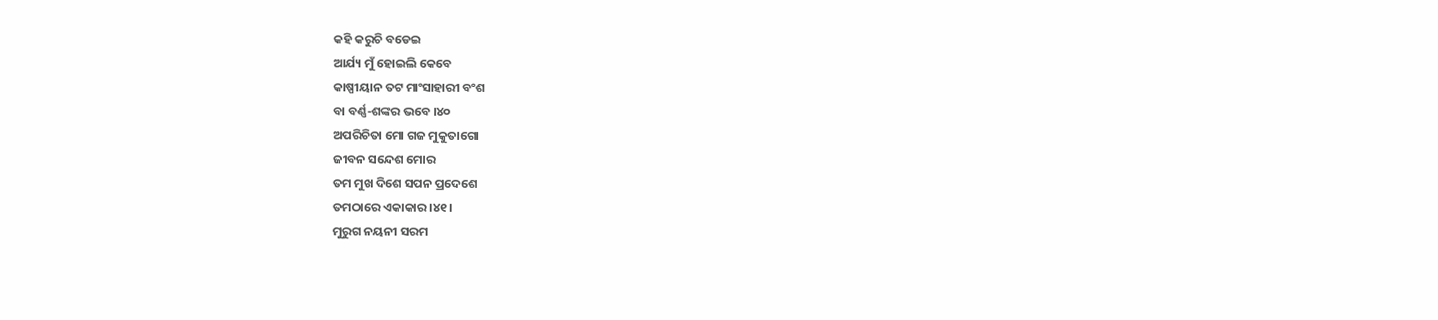କହି କରୁଚି ବଡେଇ
ଆର୍ଯ୍ୟ ମୁଁ ହୋଇଲି କେବେ
କାଷ୍ପୀୟାନ ତଟ ମାଂସାହାରୀ ବଂଶ
ବା ବର୍ଣ୍ଣ-ଶଙ୍କର ଭବେ ।୪୦
ଅପରିଚିତା ମୋ ଗଜ ମୁକୁତାଗୋ
ଜୀବନ ସନ୍ଦେଶ ମୋର
ତମ ମୁଖ ଦିଶେ ସପନ ପ୍ରଦେଶେ
ତମଠାରେ ଏକାକାର ।୪୧।
ମୁରୁଗ ନୟନୀ ସରମ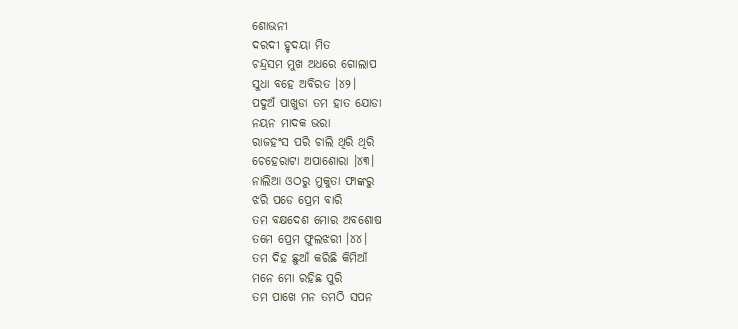ଶୋଭନୀ
ଦରଦୀ ହୃଦୟା ମିତ
ଚନ୍ଦ୍ରସମ ମୁଖ ଅଧରେ ଗୋଲାପ
ସୁଧା ବହେ ଅବିରତ ।୪୨।
ପଦୁଅଁ ପାଖୁଡା ତମ ହାତ ଯୋଡା
ନୟନ ମାଦକ ଭରା
ରାଜହଂସ ପରି ଚାଲି ଥିରି ଥିରି
ଚେହେରାଟା ଅପାଶୋରା ।୪୩।
ନାଲିଆ ଓଠରୁ ମୁକୁତା ଫାଙ୍କରୁ
ଝରି ପଡେ ପ୍ରେମ ବାରି
ତମ ବକ୍ଷଦେଶ ମୋର ଅବଶୋଷ
ତମେ ପ୍ରେମ ଫୁଲଝରୀ ।୪୪।
ତମ ଦିହ ଛୁଆଁ କରିଛି କିମିଆଁ
ମନେ ମୋ ରହିଛ ପୁରି
ତମ ପାଖେ ମନ ତମଠି ସପନ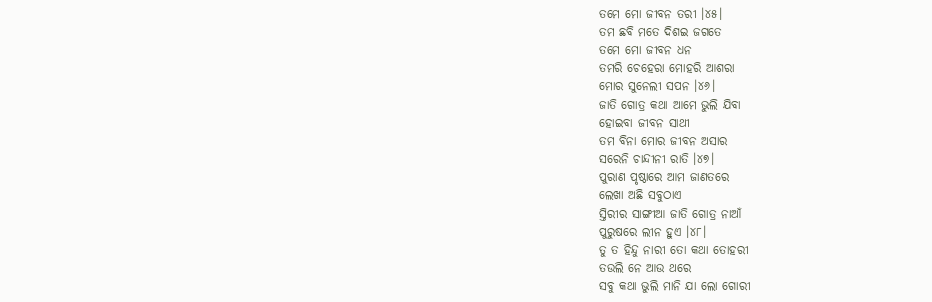ତମେ ମୋ ଜୀବନ ତରୀ ।୪୫।
ତମ ଛବି ମତେ ଦିଶଇ ଜଗତେ
ତମେ ମୋ ଜୀବନ ଧନ
ତମରି ଚେହେରା ମୋହରି ଆଶରା
ମୋର ସୁନେଲୀ ସପନ ।୪୬।
ଜାତି ଗୋତ୍ର କଥା ଆମେ ଭୁଲି ଯିବା
ହୋଇବା ଜୀବନ ସାଥୀ
ତମ ବିନା ମୋର ଜୀବନ ଅସାର
ସରେନି ଚାନ୍ଦୀନୀ ରାତି ।୪୭।
ପୁରାଣ ପୃଷ୍ଠାରେ ଆମ ଜାଣତରେ
ଲେଖା ଅଛି ସବୁଠାଏ
ସ୍ତିରୀର ସାଙ୍ଗୀଆ ଜାତି ଗୋତ୍ର ନାଆଁ
ପୁରୁଷରେ ଲୀନ ହୁଏ ।୪୮।
ତୁ ତ ହିନ୍ଦୁ ନାରୀ ତୋ କଥା ତୋହରୀ
ତଉଲି ନେ ଆଉ ଥରେ
ସବୁ କଥା ଭୁଲି ମାନି ଯା ଲୋ ଗୋରୀ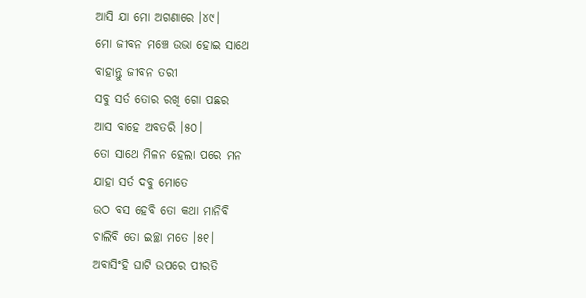ଆସି ଯା ମୋ ଅଗଣାରେ ।୪୯।
ମୋ ଜୀବନ ମଞ୍ଚେ ଉଭା ହୋଇ ସାଥେ
ବାହାନ୍ତୁ ଜୀବନ ତରୀ
ସବୁ ସର୍ତ ତୋର ରଖି ଗୋ ପଛର
ଆସ ବାହେ ଅବତରି ।୫୦।
ତୋ ସାଥେ ମିଳନ ହେଲା ପରେ ମନ
ଯାହା ସର୍ତ ଦବୁ ମୋତେ
ଉଠ ବସ ହେବି ତୋ କଥା ମାନିବି
ଚାଲିବି ତୋ ଇଚ୍ଛା ମତେ ।୫୧।
ଅବାସିଂହି ଘାଟି ଉପରେ ପୀରତି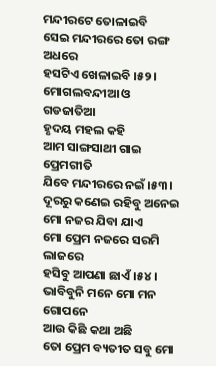ମନ୍ଦୀରଟେ ତୋଳାଇବି
ସେଇ ମନ୍ଦୀରରେ ତୋ ରଙ୍ଗ ଅଧରେ
ହସଟିଏ ଖେଳାଇବି ।୫୨।
ମୋଗଲବନ୍ଦୀଆ ଓ ଗଡଜାତିଆ
ହୃଦୟ ମହଲ କହି
ଆମ ସାଙ୍ଗସାଥୀ ଗାଇ ପ୍ରେମଗୀତି
ଯିବେ ମନ୍ଦୀରରେ ନଇଁ ।୫୩।
ଦୂରରୁ କଣେଇ ରହିବୁ ଅନେଇ
ମୋ ନଜର ଯିବା ଯାଏ
ମୋ ପ୍ରେମ ନଜରେ ସରମି ଲାଜରେ
ହସିବୁ ଆପଣା ଛାଏଁ ।୫୪।
ଭାବିବୁନି ମନେ ମୋ ମନ ଗୋପନେ
ଆଉ କିଛି କଥା ଅଛି
ତୋ ପ୍ରେମ ବ୍ୟତୀତ ସବୁ ମୋ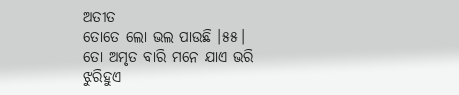ଅତୀତ
ତୋତେ ଲୋ ଭଲ ପାଉଛି ।୫୫।
ତୋ ଅମୃତ ବାରି ମନେ ଯାଏ ଭରି
ଝୁରିହୁଏ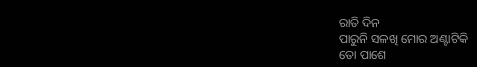ରାତି ଦିନ
ପାରୁନି ସଳଖି ମୋର ଅଣ୍ଟାଟିକି
ତୋ ପାଶେ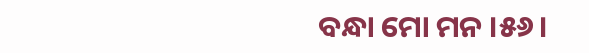ବନ୍ଧା ମୋ ମନ ।୫୬।